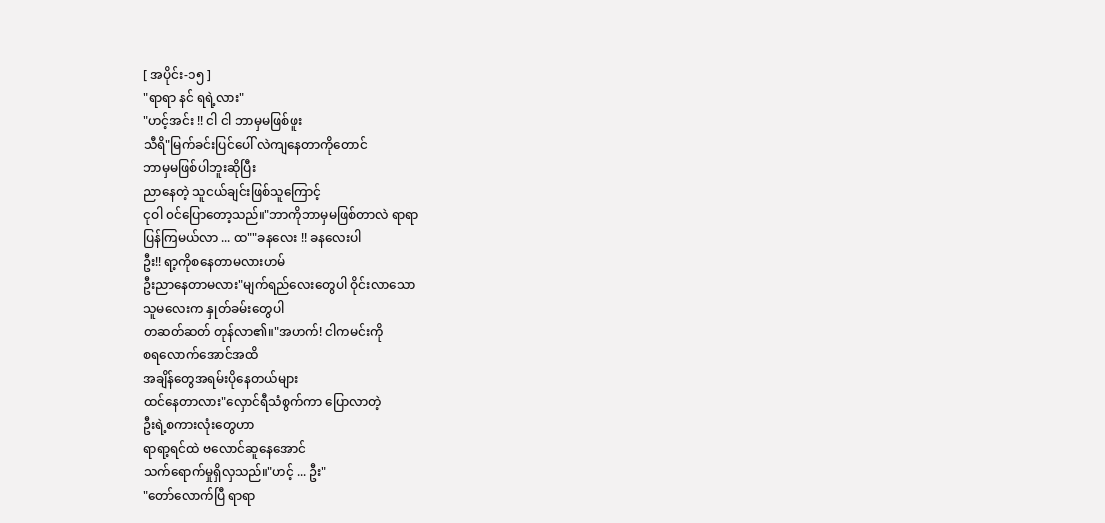[ အပိုင်း-၁၅ ]
"ရာရာ နင် ရရဲ့လား"
"ဟင့်အင်း !! ငါ ငါ ဘာမှမဖြစ်ဖူး
သီရိ"မြက်ခင်းပြင်ပေါ် လဲကျနေတာကိုတောင်
ဘာမှမဖြစ်ပါဘူးဆိုပြီး
ညာနေတဲ့ သူငယ်ချင်းဖြစ်သူကြောင့်
ငုဝါ ၀င်ပြောတော့သည်။"ဘာကိုဘာမှမဖြစ်တာလဲ ရာရာ
ပြန်ကြမယ်လာ ... ထ""ခနလေး !! ခနလေးပါ
ဦး!! ရာ့ကိုစနေတာမလားဟမ်
ဦးညာနေတာမလား"မျက်ရည်လေးတွေပါ ဝိုင်းလာသော
သူမလေးက နှုတ်ခမ်းတွေပါ
တဆတ်ဆတ် တုန်လာ၏။"အဟက်! ငါကမင်းကို
စရလောက်အောင်အထိ
အချိန်တွေအရမ်းပိုနေတယ်များ
ထင်နေတာလား"လှောင်ရီသံစွက်ကာ ပြောလာတဲ့
ဦးရဲ့စကားလုံးတွေဟာ
ရာရာ့ရင်ထဲ ဗလောင်ဆူနေအောင်
သက်ရောက်မှုရှိလှသည်။"ဟင့် ... ဦး"
"တော်လောက်ပြီ ရာရာ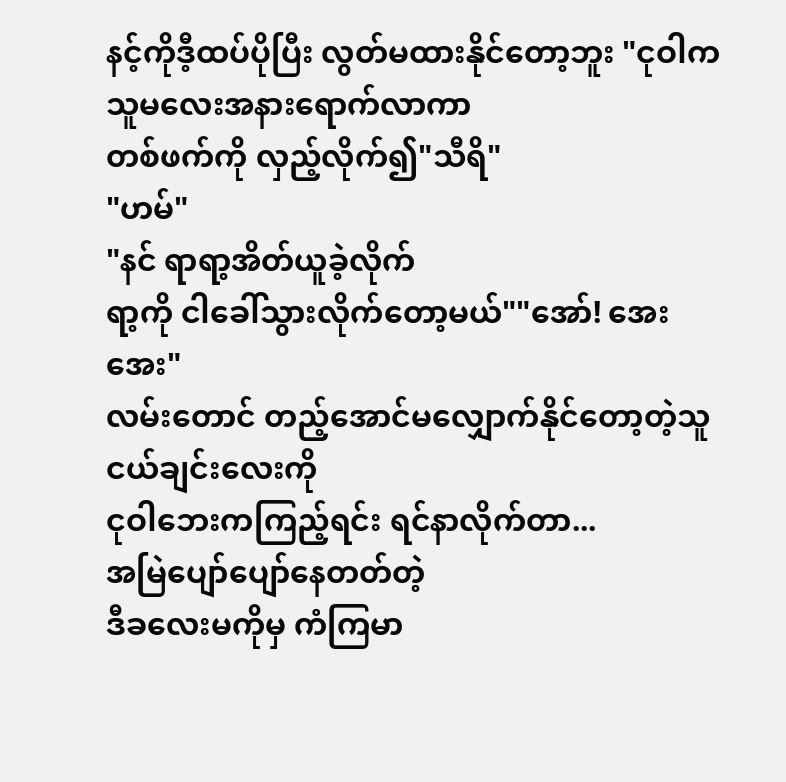နင့်ကိုဒီ့ထပ်ပိုပြီး လွတ်မထားနိုင်တော့ဘူး "ငုဝါက သူမလေးအနားရောက်လာကာ
တစ်ဖက်ကို လှည့်လိုက်၍"သီရိ"
"ဟမ်"
"နင် ရာရာ့အိတ်ယူခဲ့လိုက်
ရာ့ကို ငါခေါ်သွားလိုက်တော့မယ်""အော်! အေး အေး"
လမ်းတောင် တည့်အောင်မလျှောက်နိုင်တော့တဲ့သူငယ်ချင်းလေးကို
ငုဝါဘေးကကြည့်ရင်း ရင်နာလိုက်တာ...
အမြဲပျော်ပျော်နေတတ်တဲ့
ဒီခလေးမကိုမှ ကံကြမာ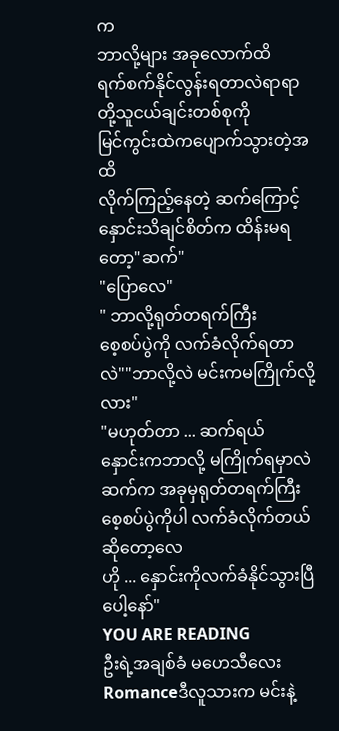က
ဘာလို့များ အခုလောက်ထိ
ရက်စက်နိုင်လွန်းရတာလဲရာရာတို့သူငယ်ချင်းတစ်စုကို
မြင်ကွင်းထဲကပျောက်သွားတဲ့အထိ
လိုက်ကြည့်နေတဲ့ ဆက်ကြောင့်
နှောင်းသိချင်စိတ်က ထိန်းမရတော့"ဆက်"
"ပြောလေ"
" ဘာလို့ရုတ်တရက်ကြီး
စေ့စပ်ပွဲကို လက်ခံလိုက်ရတာလဲ""ဘာလို့လဲ မင်းကမကြိုက်လို့လား"
"မဟုတ်တာ ... ဆက်ရယ်
နှောင်းကဘာလို့ မကြိုက်ရမှာလဲ
ဆက်က အခုမှရုတ်တရက်ကြီး
စေ့စပ်ပွဲကိုပါ လက်ခံလိုက်တယ်ဆိုတော့လေ
ဟို ... နှောင်းကိုလက်ခံနိုင်သွားပြီပေါ့နော်"
YOU ARE READING
ဦးရဲ့အချစ်ခံ မဟေသီလေး
Romanceဒီလူသားက မင်းနဲ့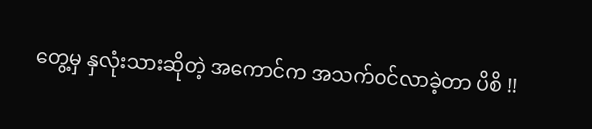တွေ့မှ နှလုံးသားဆိုတဲ့ အကောင်က အသက်၀င်လာခဲ့တာ ပိစိ !!